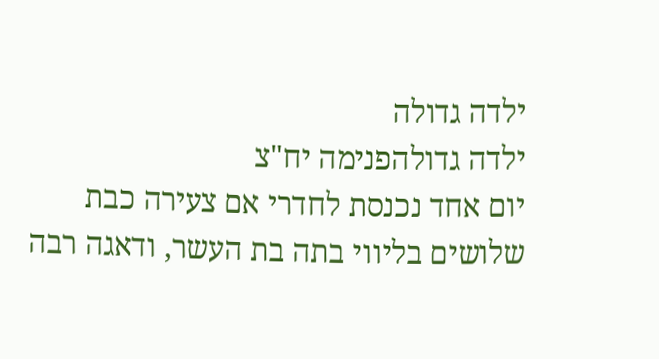ילדה גדולה
ילדה גדולהפנימה יח"צ
יום אחד נכנסת לחדרי אם צעירה כבת שלושים בליווי בתה בת העשר, ודאגה רבה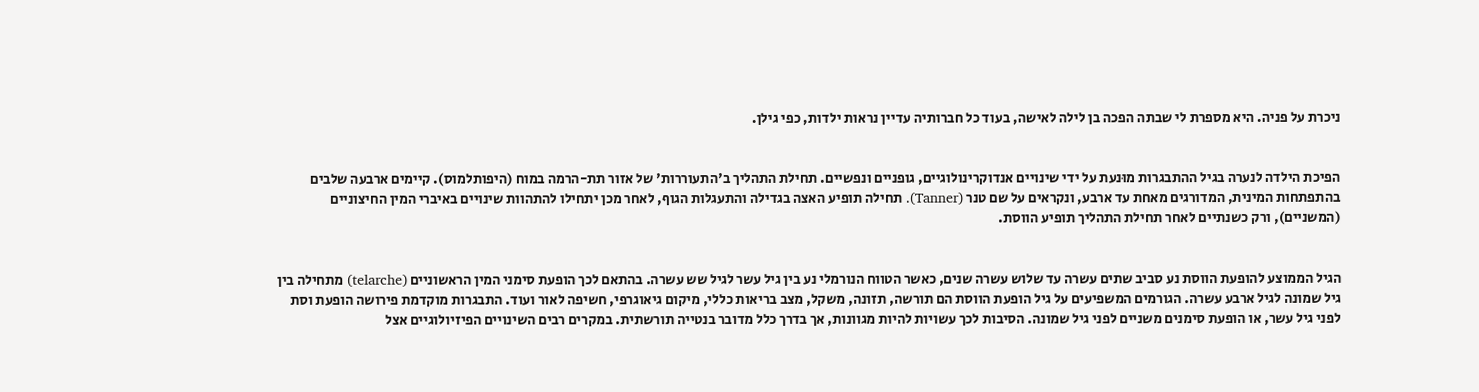ניכרת על פניה. היא מספרת לי שבתה הפכה בן לילה לאישה, בעוד כל חברותיה עדיין נראות ילדות, כפי גילן.


הפיכת הילדה לנערה בגיל ההתבגרות מוּנעת על ידי שינויים אנדוקרינולוגיים, גופניים ונפשיים. תחילת התהליך ב'התעוררות' של אזור תת-הרמה במוח (היפותלמוס). קיימים ארבעה שלבים בהתפתחות המינית, המדורגים מאחת עד ארבע, ונקראים על שם טנר (Tanner). תחילה תופיע האצה בגדילה והתעגלות הגוף, לאחר מכן יתחילו להתהוות שינויים באיברי המין החיצוניים (המשניים), ורק כשנתיים לאחר תחילת התהליך תופיע הווסת.


הגיל הממוצע להופעת הווסת נע סביב שתים עשרה עד שלוש עשרה שנים, כאשר הטווח הנורמלי נע בין גיל עשר לגיל שש עשרה. בהתאם לכך הופעת סימני המין הראשוניים (telarche) מתחילה בין גיל שמונה לגיל ארבע עשרה. הגורמים המשפיעים על גיל הופעת הווסת הם תורשה, תזונה, משקל, מצב בריאות כללי, מיקום גיאוגרפי, חשיפה לאור ועוד. התבגרות מוקדמת פירושה הופעת וסת לפני גיל עשר, או הופעת סימנים משניים לפני גיל שמונה. הסיבות לכך עשויות להיות מגוונות, אך בדרך כלל מדובר בנטייה תורשתית. במקרים רבים השינויים הפיזיולוגיים אצל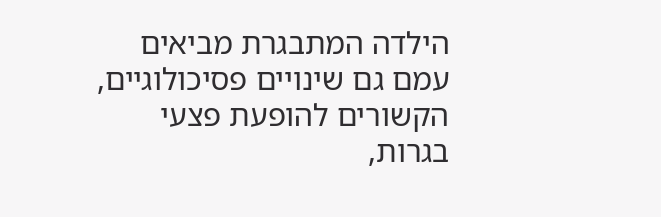הילדה המתבגרת מביאים עמם גם שינויים פסיכולוגיים, הקשורים להופעת פצעי בגרות,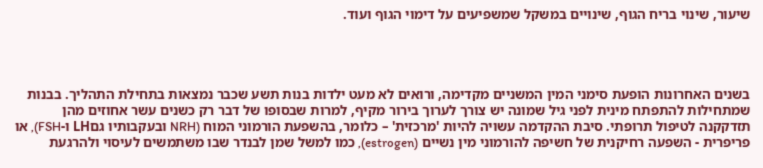שיעור, שינוי בריח הגוף, שינויים במשקל שמשפיעים על דימוי הגוף ועוד.




בשנים האחרונות הופעת סימני המין המשניים מקדימה, ורואים לא מעט ילדות בנות תשע שכבר נמצאות בתחילת התהליך. בבנות שמתחילות להתפתח מינית לפני גיל שמונה יש צורך לערוך בירור מקיף, למרות שבסופו של דבר רק כשנים עשר אחוזים מהן תזדקקנה לטיפול תרופתי. סיבת ההקדמה עשויה להיות 'מרכזית' – כלומר, בהשפעת הורמוני המוח (NRH ובעקבותיו גםLH ו-FSH), או פריפרית - השפעה רחיקנית של חשיפה להורמוני מין נשיים (estrogen), כמו למשל שמן לבנדר שבו משתמשים לעיסוי ולהרגעת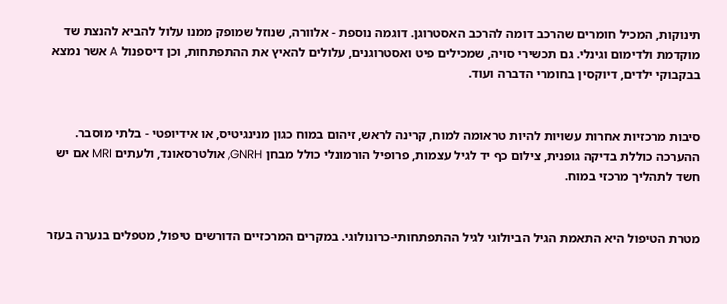תינוקות, המכיל חומרים שהרכב דומה להרכב האסטרוגן. דוגמה נוספת - אלוורה, שנוזל שמופק ממנו עלול להביא להנצת שד מוקדמת ולדימום וגינלי. גם תכשירי סויה, שמכילים פיט ואסטרוגנים, עלולים להאיץ את ההתפתחות, וכן דיספנול A אשר נמצא בבקבוקי ילדים, דיוקסין בחומרי הדברה ועוד.


סיבות מרכזיות אחרות עשויות להיות טראומה למוח, קרינה לראש, זיהום במוח כגון מנינגיטיס, או אידיופטי - בלתי מוסבר. ההערכה כוללת בדיקה גופנית, צילום כף יד לגיל עצמות, פרופיל הורמונלי כולל מבחן GNRH, אולטרסאונד, ולעתים MRI אם יש חשד לתהליך מרכזי במוח.


מטרת הטיפול היא התאמת הגיל הביולוגי לגיל ההתפתחותי-כרונולוגי. במקרים המרכזיים הדורשים טיפול, מטפלים בנערה בעזר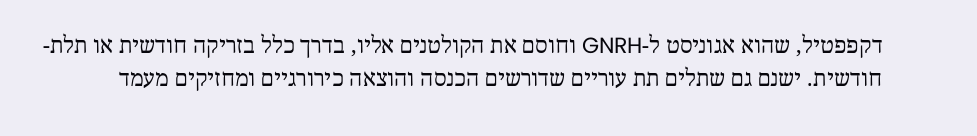דקפפטיל, שהוא אגוניסט ל-GNRH וחוסם את הקולטנים אליו, בדרך כלל בזריקה חודשית או תלת-חודשית. ישנם גם שתלים תת עוריים שדורשים הכנסה והוצאה כירורגיים ומחזיקים מעמד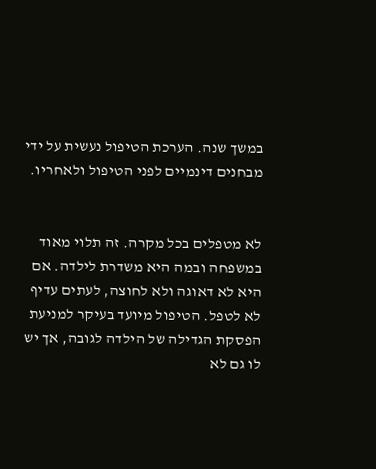במשך שנה. הערכת הטיפול נעשית על ידי מבחנים דינמיים לפני הטיפול ולאחריו.


לא מטפלים בכל מקרה. זה תלוי מאוד במשפחה ובמה היא משדרת לילדה. אם היא לא דאוגה ולא לחוצה, לעתים עדיף לא לטפל. הטיפול מיועד בעיקר למניעת הפסקת הגדילה של הילדה לגובה, אך יש לו גם לא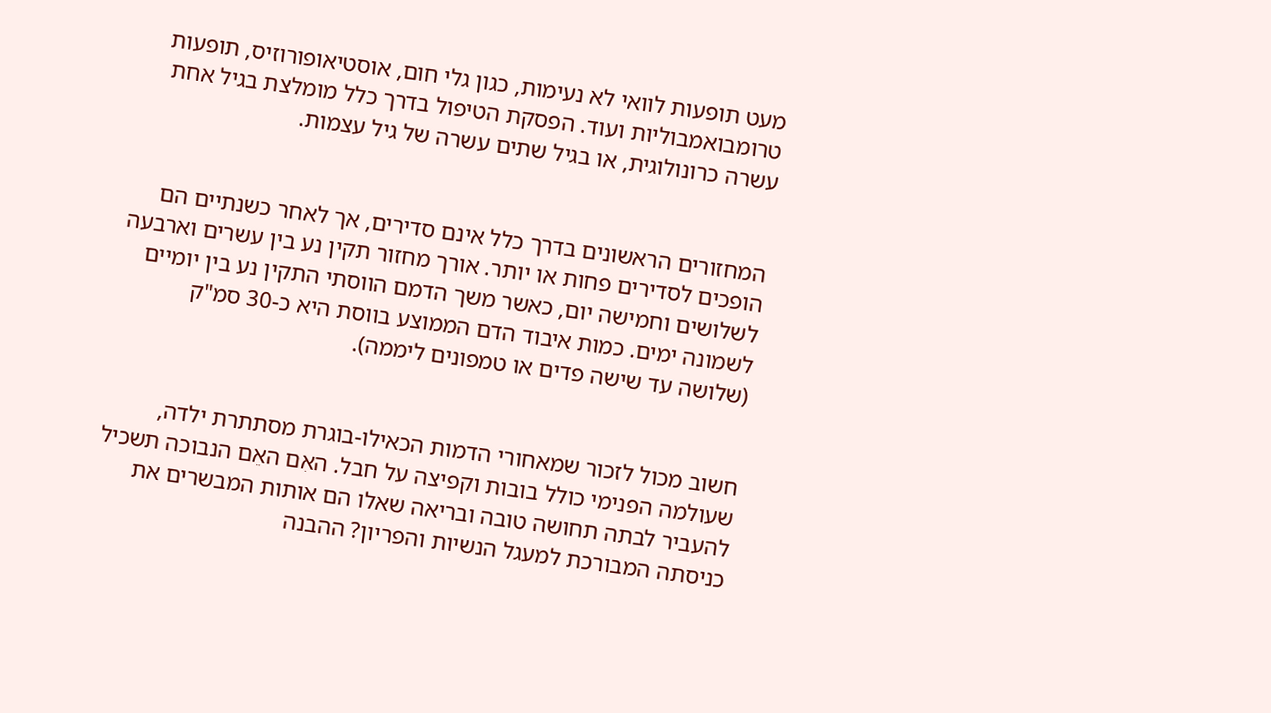מעט תופעות לוואי לא נעימות, כגון גלי חום, אוסטיאופורוזיס, תופעות טרומבואמבוליות ועוד. הפסקת הטיפול בדרך כלל מומלצת בגיל אחת עשרה כרונולוגית, או בגיל שתים עשרה של גיל עצמות.


המחזורים הראשונים בדרך כלל אינם סדירים, אך לאחר כשנתיים הם הופכים לסדירים פחות או יותר. אורך מחזור תקין נע בין עשרים וארבעה לשלושים וחמישה יום, כאשר משך הדמם הווסתי התקין נע בין יומיים לשמונה ימים. כמות איבוד הדם הממוצע בווסת היא כ-30 סמ"ק (שלושה עד שישה פדים או טמפונים ליממה).


חשוב מכול לזכור שמאחורי הדמות הכאילו-בוגרת מסתתרת ילדה, שעולמה הפנימי כולל בובות וקפיצה על חבל. האִם האֵם הנבוכה תשכיל להעביר לבתה תחושה טובה ובריאה שאלו הם אותות המבשרים את כניסתה המבורכת למעגל הנשיות והפריון? ההבנה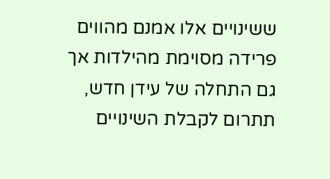ששינויים אלו אמנם מהווים פרידה מסוימת מהילדות אך גם התחלה של עידן חדש, תתרום לקבלת השינויים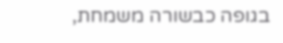בגופה כבשורה משמחת,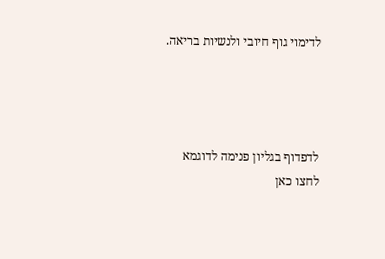לדימוי גוף חיובי ולנשיות בריאה.




לדפדוף בגליון פנימה לדוגמא לחצו כאן